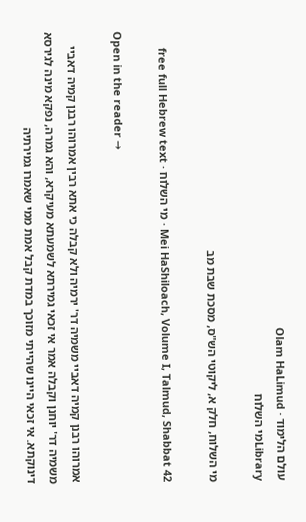עולם הלימוד · Olam HaLimud
Libraryמי השלוח

מי השלוח, חלק א, ליקוטי הש"ס, מסכת שבת מב

Mei HaShiloach, Volume I, Talmud, Shabbat 42 · מי השלוח · free full Hebrew text

Open in the reader →

אמרוהו רבנן קמיה דאביי משמיה דר' ירמיה ולא קבלה כי אתא רבין אמרוהו רבנן קמיה דאביי משמיה דר' יוחנן וקבלה אמר אי זכאי גמירתא לשמעתא מעיקרא, והא גמרה, נפקא מינה לגירסא דינוקתא. אי זכאי היינו שהייתי מזוכך במדת קבל אמת ממי שאמרו גמירתיה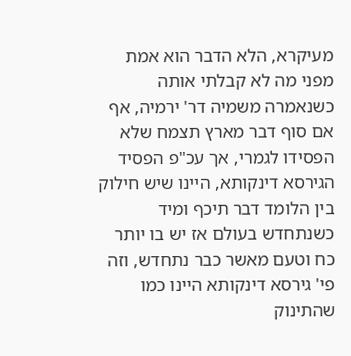מעיקרא, הלא הדבר הוא אמת מפני מה לא קבלתי אותה כשנאמרה משמיה דר' ירמיה, אף אם סוף דבר מארץ תצמח שלא הפסידו לגמרי, אך עכ"פ הפסיד הגירסא דינקותא, היינו שיש חילוק בין הלומד דבר תיכף ומיד כשנתחדש בעולם אז יש בו יותר כח וטעם מאשר כבר נתחדש, וזה פי' גירסא דינקותא היינו כמו שהתינוק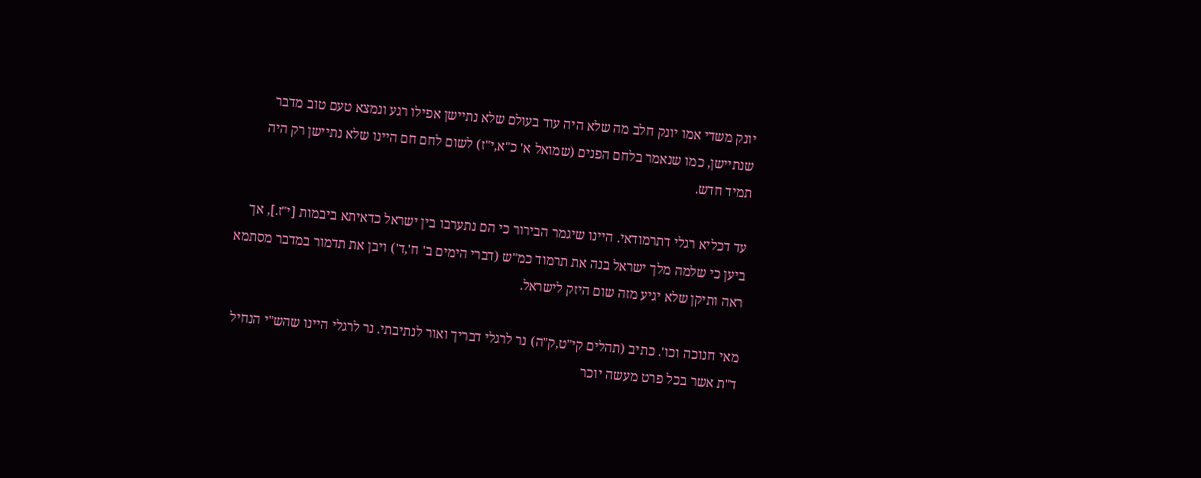יונק משדי אמו יונק חלב מה שלא היה עוד בעולם שלא נתיישן אפילו רגע ונמצא טעם טוב מדבר שנתיישן, כמו שנאמר בלחם הפנים (שמואל א' כ"א,י"ז) לשום לחם חם היינו שלא נתיישן רק היה תמיד חדש.

עד דכליא רגלי דתרמודאי. היינו שיגמר הבירור כי הם נתערבו בין ישראל כדאיתא ביבמות [י"ז.], אך ביען כי שלמה מלך ישראל בנה את תרמוד כמ"ש (דברי הימים ב' ח',ד') ויבן את תדמור במדבר מסתמא ראה ותיקן שלא יגיע מזה שום היזק לישראל.

מאי חנוכה וכו'. כתיב (תהלים קי"ט,ק"ה) נר לרגלי דבריך ואור לנתיבתי. נר לרגלי היינו שהש"י הנחיל ד"ת אשר בכל פרט מעשה יוכר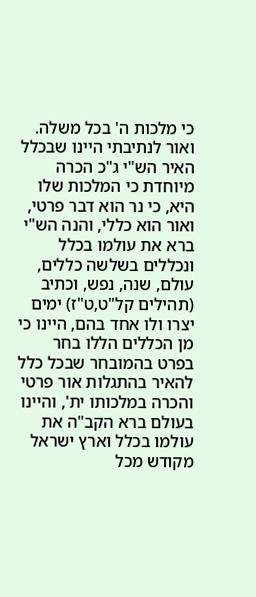כי מלכות ה' בכל משלה. ואור לנתיבתי היינו שבכלל האיר הש"י ג"כ הכרה מיוחדת כי המלכות שלו היא, כי נר הוא דבר פרטי, ואור הוא כללי, והנה הש"י ברא את עולמו בכלל ונכללים בשלשה כללים, עולם, שנה, נפש, וכתיב (תהילים קל"ט,ט"ז) ימים יצרו ולו אחד בהם, היינו כי מן הכללים הללו בחר בפרט בהמובחר שבכל כלל להאיר בהתגלות אור פרטי והכרה במלכותו ית', והיינו בעולם ברא הקב"ה את עולמו בכלל וארץ ישראל מקודש מכל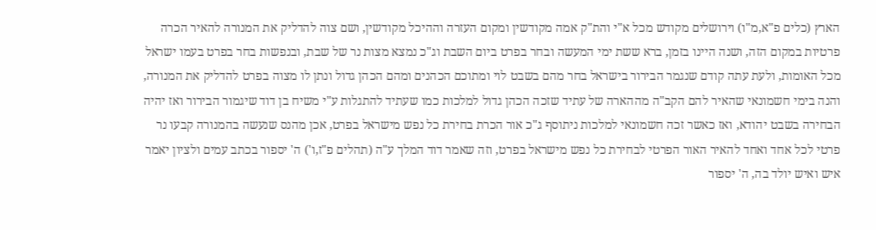הארץ (כלים פ"א,מ"ו) וירושלים מקודש מכל א"י והת"ק אמה מקודשין ומקום העזרה וההיכל מקודשין, ושם צוה להדליק את המנורה להאיר הכרה פרטיות במקום הזה, ושנה היינו בזמן, ברא ששת ימי המעשה ובחר בפרט ביום השבת וג"כ נמצא מצות נר של שבת, ובנפשות בחר בפרט בעמו ישראל מכל האומות, ולעת עתה קודם שנגמר הבירור בישראל בחר מהם בשבט לוי ומתוכם הכהנים ומהם הכהן גדול ונתן לו מצוה בפרט להדליק את המנורה, והנה בימי חשמונאי שהאיר להם הקב"ה מההארה של עתיד שזכה הכהן גדול למלכות כמו שעתיד להתגלות ע"י משיח בן דוד שיגמור הבירור ואז יהיה הבחירה בשבט יהודא, ואז כאשר זכה חשמונאי למלכות ניתוסף ג"כ אור הכרת בחירת כל נפש מישראל בפרט, אכן מהנס שנעשה בהמנורה קבעו נר פרטי לכל אחד ואחד להאיר האור הפרטי לבחירת כל נפש מישראל בפרט, וזה שאמר דוד המלך ע"ה (תהלים פ"ז,ו') ה' יספור בכתב עמים ולציון יאמר איש ואיש יולד בה, ה' יספור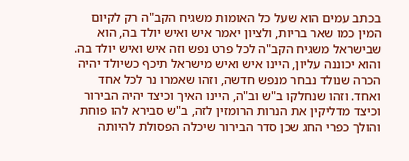בכתב עמים הוא שעל כל האומות משגיח הקב"ה רק לקיום המין כמו שאר בריות, ולציון יאמר איש ואיש יולד בה, הוא שבישראל משגיח הקב"ה לכל פרט נפש וזה איש ואיש יולד בה. והוא יכוננה עליון, היינו איש ואיש מישראל תיכף כשיולד יהיה הכרה שנולד נבחר מנפש חדשה, וזהו שאמרו נר לכל אחד ואחד. וזהו שנחלקו ב"ש וב"ה, היינו האיך וכיצד יהיה הבירור וכיצד מדליקין את הנרות הרומזין לזה, ב"ש סבירא להו פוחת והולך כפרי החג שכן סדר הבירור שיכלה הפסולת להיותה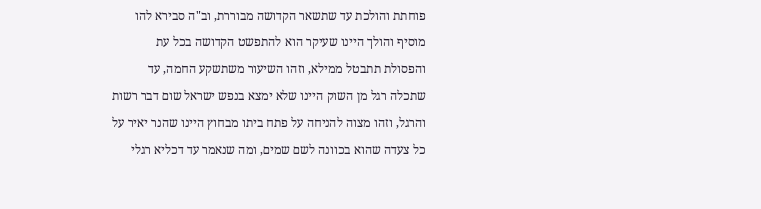פוחתת והולכת עד שתשאר הקדושה מבוררת, וב"ה סבירא להו מוסיף והולך היינו שעיקר הוא להתפשט הקדושה בכל עת והפסולת תתבטל ממילא, וזהו השיעור משתשקע החמה, עד שתכלה רגל מן השוק היינו שלא ימצא בנפש ישראל שום דבר רשות והרגל, וזהו מצוה להניחה על פתח ביתו מבחוץ היינו שהנר יאיר על כל צעדה שהוא בכוונה לשם שמים, ומה שנאמר עד דכליא רגלי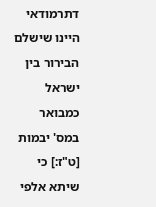דתרמודאי היינו שישלם הבירור בין ישראל כמבואר במס' יבמות [ט"ז:] כי שיתא אלפי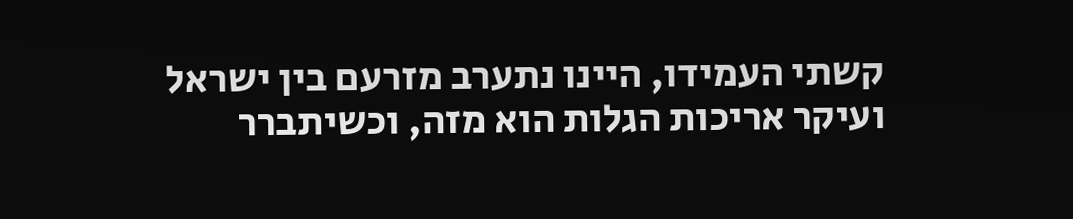קשתי העמידו, היינו נתערב מזרעם בין ישראל ועיקר אריכות הגלות הוא מזה, וכשיתברר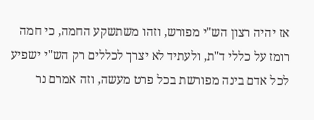אז יהיה רצון הש"י מפורש, וזהו משתשקע החמה, כי חמה רומז על כללי ד"ת, ולעתיד לא יצרך לכללים רק הש"י ישפיע לכל אדם בינה מפורשת בכל פרט מעשה, וזה אמרם נר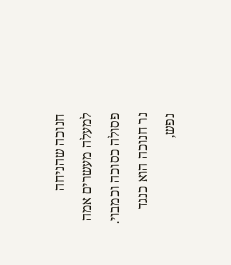חנוכה שהניחה למעלה מעשרים אמה פסולה כסוכה וכמבוי. נר חנוכה הוא כנגד נפש,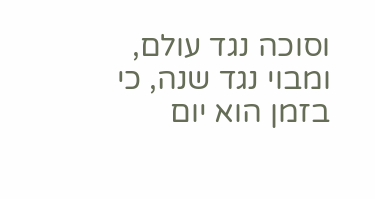וסוכה נגד עולם, ומבוי נגד שנה, כי בזמן הוא יום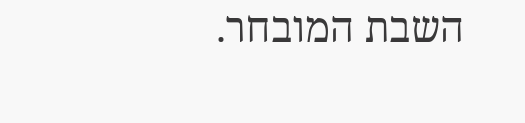השבת המובחר.